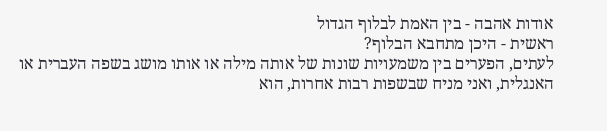אודות אהבה - בין האמת לבלוף הגדול
ראשית - היכן מתחבא הבלוף?
לעתים, הפערים בין משמעויות שונות של אותה מילה או אותו מושג בשפה העברית או האנגלית, ואני מניח שבשפות רבות אחרות, הוא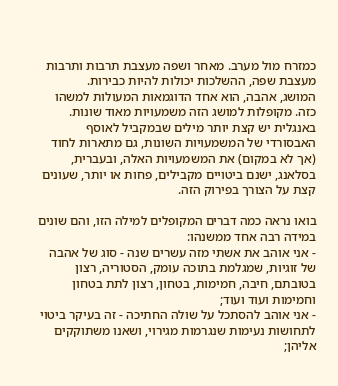כמזרח מול מערב. מאחר ושפה מעצבת תרבות ותרבות מעצבת שפה, ההשלכות יכולות להיות כבירות.
המושג, אהבה, הוא אחד הדוגמאות המעולות למשהו כזה. מקופלות למושג הזה משמעויות מאוד שונות. באנגלית יש קצת יותר מילים שבמקביל לאוסף האבסורדי של המשמעויות השונות, גם מתארות לחוד (אך לא במקום) את המשמעויות האלה, ובעברית, בסלאנג, ישנם ביטויים מקבילים, פחות או יותר, שעונים קצת על הצורך בפירוק הזה.

בואו נראה כמה דברים המקופלים למילה הזו, והם שונים במידה רבה אחד ממשנהו:
- אני אוהב את אשתי מזה עשרים שנה - סוג של אהבה של זוגיות, שמגלמת בתוכה עומק, הסטוריה, רצון בטובתם, חיבה, חמימות, בטחון, רצון לתת בטחון וחמימות ועוד ועוד;
- אני אוהב להסתכל על שולה החתיכה - זה בעיקר ביטוי לתחושות נעימות שנגרמות מגירוי, ושאנו משתוקקים אליהן;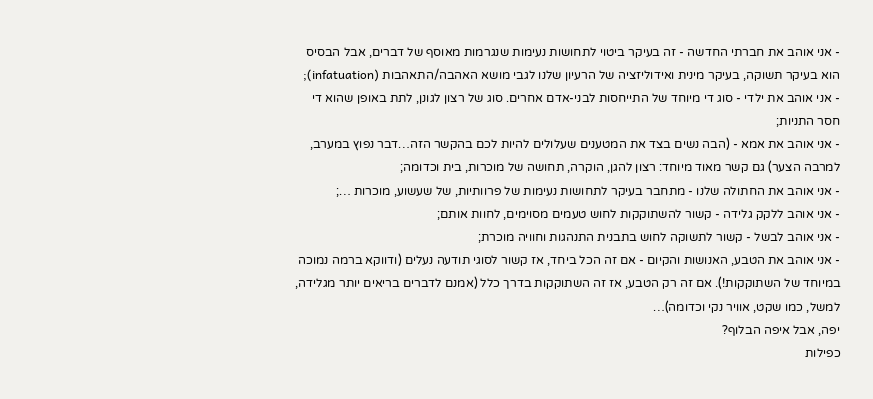- אני אוהב את חברתי החדשה - זה בעיקר ביטוי לתחושות נעימות שנגרמות מאוסף של דברים, אבל הבסיס הוא בעיקר תשוקה, בעיקר מינית ואידוליזציה של הרעיון שלנו לגבי מושא האהבה/התאהבות (infatuation);
- אני אוהב את ילדי - סוג די מיוחד של התייחסות לבני-אדם אחרים. סוג של רצון לגונן, לתת באופן שהוא די חסר התניות;
- אני אוהב את אמא - (הבה נשים בצד את המטענים שעלולים להיות לכם בהקשר הזה…דבר נפוץ במערב, למרבה הצער) גם קשר מאוד מיוחד: רצון להגן, הוקרה, תחושה של מוכרות, בית וכדומה;
- אני אוהב את החתולה שלנו - מתחבר בעיקר לתחושות נעימות של פרוותיות, של שעשוע, מוכרות …;
- אני אוהב ללקק גלידה - קשור להשתוקקות לחוש טעמים מסוימים, לחוות אותם;
- אני אוהב לבשל - קשור לתשוקה לחוש בתבנית התנהגות וחוויה מוכרת;
- אני אוהב את הטבע, האנושות והקיום - אם זה הכל ביחד, אז קשור לסוגי תודעה נעלים (ודווקא ברמה נמוכה במיוחד של השתוקקות!). אם זה רק הטבע, אז זה השתוקקות בדרך כלל (אמנם לדברים בריאים יותר מגלידה, למשל, כמו שקט, אוויר נקי וכדומה)…
יפה, אבל איפה הבלוף?
כפילות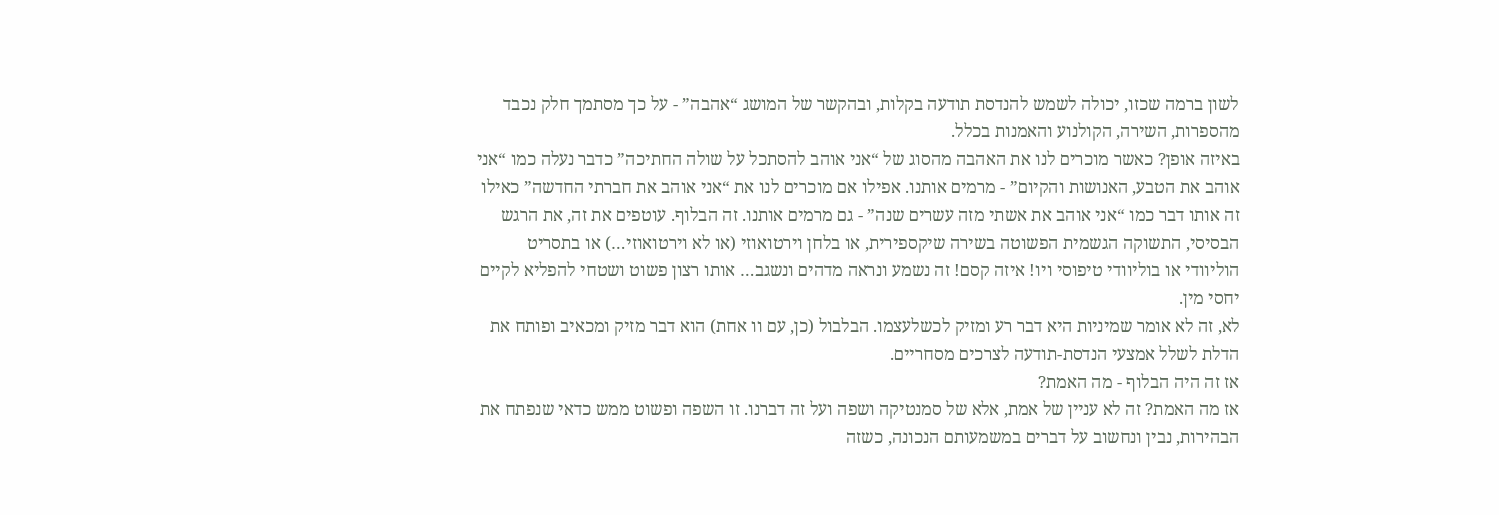לשון ברמה שכזו, יכולה לשמש להנדסת תודעה בקלות, ובהקשר של המושג “אהבה” - על כך מסתמך חלק נכבד מהספרות, השירה, הקולנוע והאמנות בכלל.
באיזה אופן? כאשר מוכרים לנו את האהבה מהסוג של “אני אוהב להסתכל על שולה החתיכה” כדבר נעלה כמו “אני אוהב את הטבע, האנושות והקיום” - מרמים אותנו. אפילו אם מוכרים לנו את “אני אוהב את חברתי החדשה” כאילו זה אותו דבר כמו “אני אוהב את אשתי מזה עשרים שנה” - גם מרמים אותנו. זה הבלוף. עוטפים את זה, את הרגש הבסיסי, התשוקה הגשמית הפשוטה בשירה שיקספירית, או בלחן וירטואוזי (או לא וירטואוזי…) או בתסריט הוליוודי או בוליוודי טיפוסי ויו! איזה קסם! זה נשמע ונראה מדהים ונשגב… אותו רצון פשוט ושטחי להפליא לקיים יחסי מין.
לא, זה לא אומר שמיניות היא דבר רע ומזיק לכשלעצמו. הבלבול (כן, עם וו אחת) הוא דבר מזיק ומכאיב ופותח את הדלת לשלל אמצעי הנדסת-תודעה לצרכים מסחריים.
אז זה היה הבלוף - מה האמת?
אז מה האמת? זה לא עניין של אמת, אלא של סמנטיקה ושפה ועל זה דברנו. זו השפה ופשוט ממש כדאי שנפתח את הבהירות, נבין ונחשוב על דברים במשמעותם הנכונה, כשזה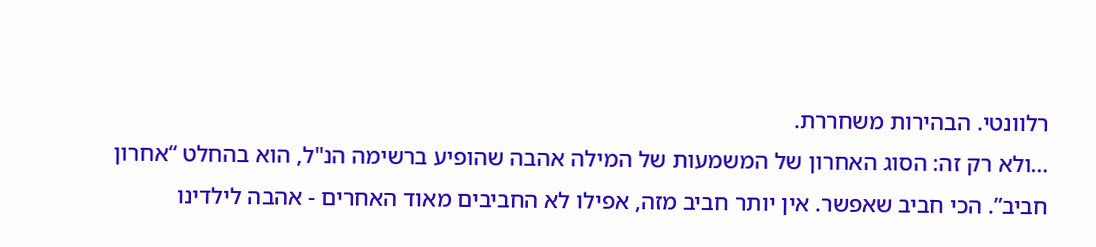רלוונטי. הבהירות משחררת.
…ולא רק זה: הסוג האחרון של המשמעות של המילה אהבה שהופיע ברשימה הנ"ל, הוא בהחלט “אחרון חביב”. הכי חביב שאפשר. אין יותר חביב מזה, אפילו לא החביבים מאוד האחרים - אהבה לילדינו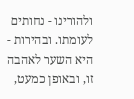ולהורינו - נחותים לעומתו. ובהירות - היא השער לאהבה זו, ובאופן כמעט,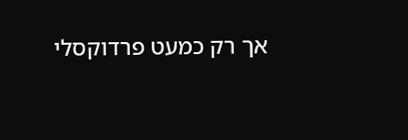אך רק כמעט פרדוקסלי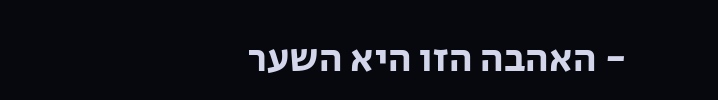- האהבה הזו היא השער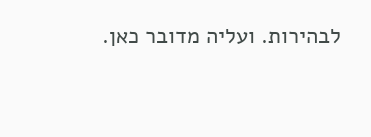לבהירות. ועליה מדובר כאן.